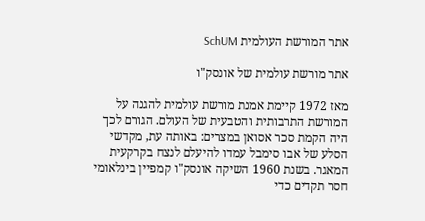אתר המורשת העולמית SchUM

אתר מורשת עולמית של אונסק"ו

מאז 1972 קיימת אמנת מורשת עולמית להגנה על המורשת התרבותית והטבעית של העולם. הגורם לכך היה הקמת סכר אסואן במצרים: באותה עת, מקדשי הסלע של אבו סימבל עמדו להיעלם לנצח בקרקעית המאגר. בשנת 1960 השיקה אונסק"ו קמפיין בינלאומי חסר תקדים כדי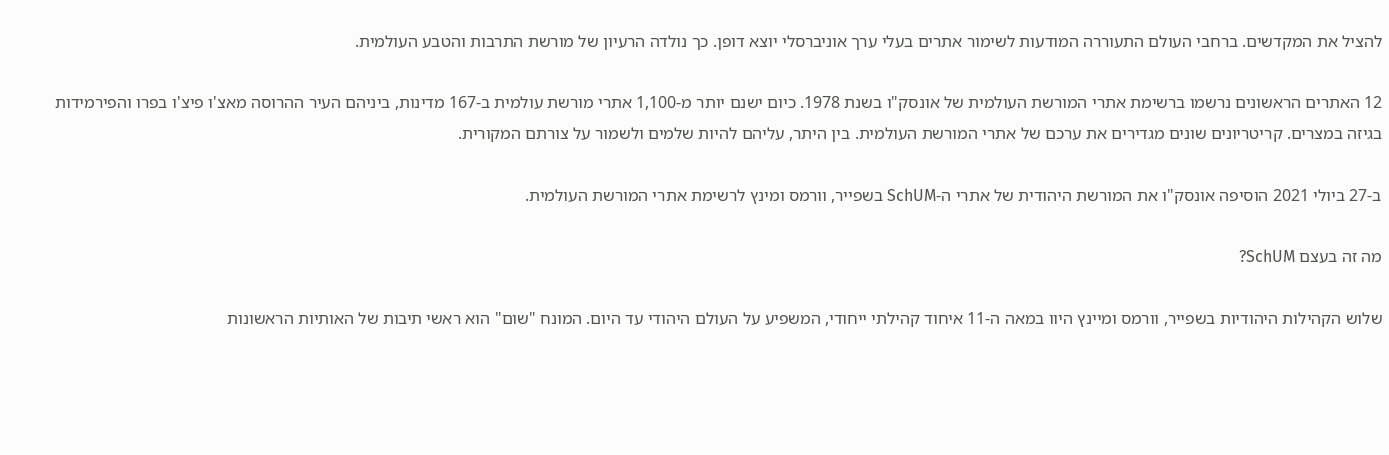להציל את המקדשים. ברחבי העולם התעוררה המודעות לשימור אתרים בעלי ערך אוניברסלי יוצא דופן. כך נולדה הרעיון של מורשת התרבות והטבע העולמית.

12 האתרים הראשונים נרשמו ברשימת אתרי המורשת העולמית של אונסק"ו בשנת 1978. כיום ישנם יותר מ-1,100 אתרי מורשת עולמית ב-167 מדינות, ביניהם העיר ההרוסה מאצ'ו פיצ'ו בפרו והפירמידות בגיזה במצרים. קריטריונים שונים מגדירים את ערכם של אתרי המורשת העולמית. בין היתר, עליהם להיות שלמים ולשמור על צורתם המקורית.

ב-27 ביולי 2021 הוסיפה אונסק"ו את המורשת היהודית של אתרי ה-SchUM בשפייר, וורמס ומינץ לרשימת אתרי המורשת העולמית.

מה זה בעצם SchUM?

שלוש הקהילות היהודיות בשפייר, וורמס ומיינץ היוו במאה ה-11 איחוד קהילתי ייחודי, המשפיע על העולם היהודי עד היום. המונח "שום" הוא ראשי תיבות של האותיות הראשונות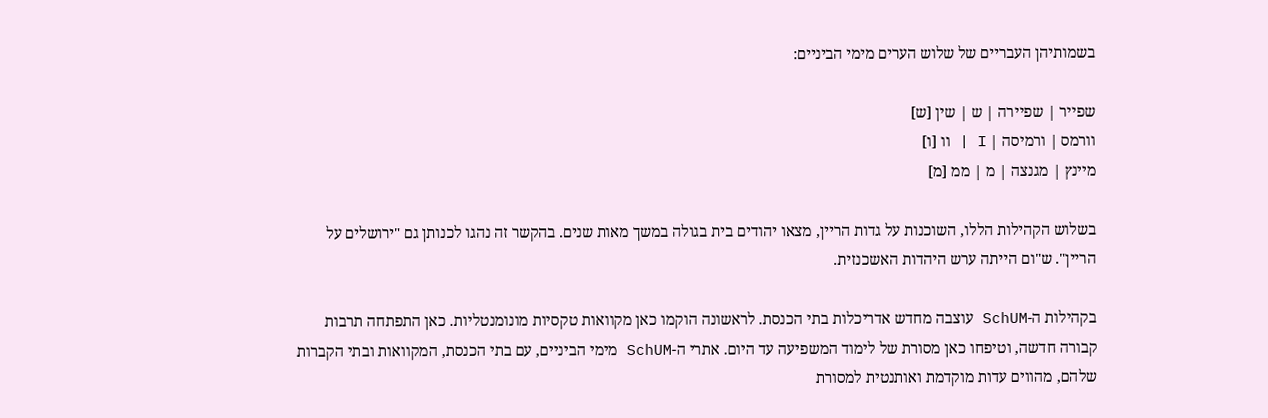בשמותיהן העבריים של שלוש הערים מימי הביניים:

שפייר | שפיירה | ש | שין [ש]
וורמס | ורמיסה | I | וו [ו]
מיינץ | מגנצה | מ | ממ [מ]

בשלוש הקהילות הללו, השוכנות על גדות הריין, מצאו יהודים בית בגולה במשך מאות שנים. בהקשר זה נהגו לכנותן גם "ירושלים על הריין". ש"ום הייתה ערש היהדות האשכנזית.

בקהילות ה-SchUM עוצבה מחדש אדריכלות בתי הכנסת. לראשונה הוקמו כאן מקוואות טקסיות מונומנטליות. כאן התפתחה תרבות קבורה חדשה, וטיפחו כאן מסורת של לימוד המשפיעה עד היום. אתרי ה-SchUM מימי הביניים, עם בתי הכנסת, המקוואות ובתי הקברות שלהם, מהווים עדות מוקדמת ואותנטית למסורת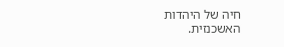חיה של היהדות האשכנזית.